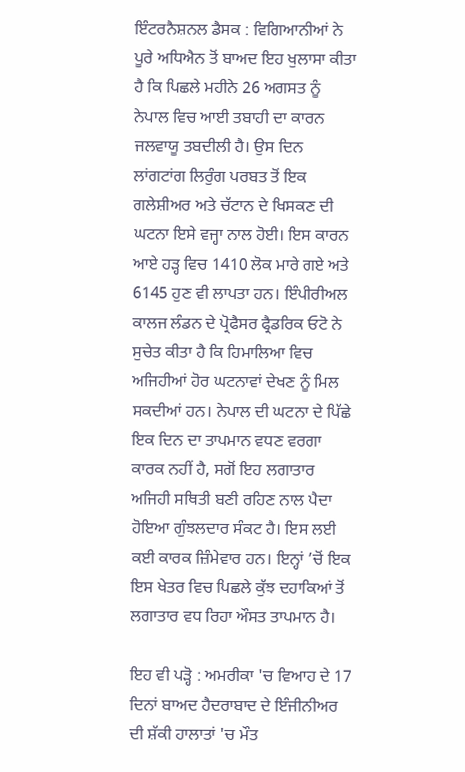ਇੰਟਰਨੈਸ਼ਨਲ ਡੈਸਕ : ਵਿਗਿਆਨੀਆਂ ਨੇ ਪੂਰੇ ਅਧਿਐਨ ਤੋਂ ਬਾਅਦ ਇਹ ਖੁਲਾਸਾ ਕੀਤਾ ਹੈ ਕਿ ਪਿਛਲੇ ਮਹੀਨੇ 26 ਅਗਸਤ ਨੂੰ ਨੇਪਾਲ ਵਿਚ ਆਈ ਤਬਾਹੀ ਦਾ ਕਾਰਨ ਜਲਵਾਯੂ ਤਬਦੀਲੀ ਹੈ। ਉਸ ਦਿਨ ਲਾਂਗਟਾਂਗ ਲਿਰੁੰਗ ਪਰਬਤ ਤੋਂ ਇਕ ਗਲੇਸ਼ੀਅਰ ਅਤੇ ਚੱਟਾਨ ਦੇ ਖਿਸਕਣ ਦੀ ਘਟਨਾ ਇਸੇ ਵਜ੍ਹਾ ਨਾਲ ਹੋਈ। ਇਸ ਕਾਰਨ ਆਏ ਹੜ੍ਹ ਵਿਚ 1410 ਲੋਕ ਮਾਰੇ ਗਏ ਅਤੇ 6145 ਹੁਣ ਵੀ ਲਾਪਤਾ ਹਨ। ਇੰਪੀਰੀਅਲ ਕਾਲਜ ਲੰਡਨ ਦੇ ਪ੍ਰੋਫੈਸਰ ਫ੍ਰੈਡਰਿਕ ਓਟੋ ਨੇ ਸੁਚੇਤ ਕੀਤਾ ਹੈ ਕਿ ਹਿਮਾਲਿਆ ਵਿਚ ਅਜਿਹੀਆਂ ਹੋਰ ਘਟਨਾਵਾਂ ਦੇਖਣ ਨੂੰ ਮਿਲ ਸਕਦੀਆਂ ਹਨ। ਨੇਪਾਲ ਦੀ ਘਟਨਾ ਦੇ ਪਿੱਛੇ ਇਕ ਦਿਨ ਦਾ ਤਾਪਮਾਨ ਵਧਣ ਵਰਗਾ ਕਾਰਕ ਨਹੀਂ ਹੈ, ਸਗੋਂ ਇਹ ਲਗਾਤਾਰ ਅਜਿਹੀ ਸਥਿਤੀ ਬਣੀ ਰਹਿਣ ਨਾਲ ਪੈਦਾ ਹੋਇਆ ਗੁੰਝਲਦਾਰ ਸੰਕਟ ਹੈ। ਇਸ ਲਈ ਕਈ ਕਾਰਕ ਜ਼ਿੰਮੇਵਾਰ ਹਨ। ਇਨ੍ਹਾਂ ’ਚੋਂ ਇਕ ਇਸ ਖੇਤਰ ਵਿਚ ਪਿਛਲੇ ਕੁੱਝ ਦਹਾਕਿਆਂ ਤੋਂ ਲਗਾਤਾਰ ਵਧ ਰਿਹਾ ਔਸਤ ਤਾਪਮਾਨ ਹੈ।

ਇਹ ਵੀ ਪੜ੍ਹੋ : ਅਮਰੀਕਾ 'ਚ ਵਿਆਹ ਦੇ 17 ਦਿਨਾਂ ਬਾਅਦ ਹੈਦਰਾਬਾਦ ਦੇ ਇੰਜੀਨੀਅਰ ਦੀ ਸ਼ੱਕੀ ਹਾਲਾਤਾਂ 'ਚ ਮੌਤ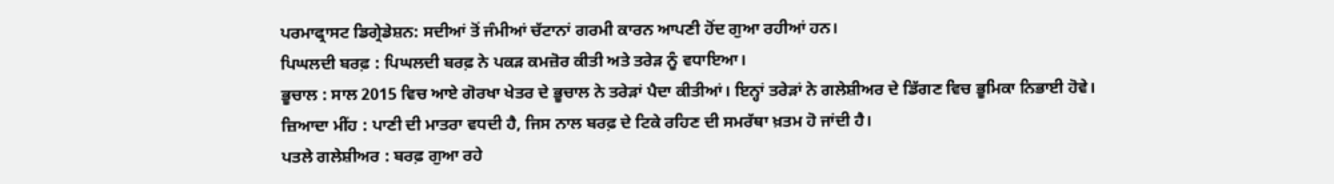ਪਰਮਾਫ੍ਰਾਸਟ ਡਿਗ੍ਰੇਡੇਸ਼ਨ: ਸਦੀਆਂ ਤੋਂ ਜੰਮੀਆਂ ਚੱਟਾਨਾਂ ਗਰਮੀ ਕਾਰਨ ਆਪਣੀ ਹੋਂਦ ਗੁਆ ਰਹੀਆਂ ਹਨ।
ਪਿਘਲਦੀ ਬਰਫ਼ : ਪਿਘਲਦੀ ਬਰਫ਼ ਨੇ ਪਕੜ ਕਮਜ਼ੋਰ ਕੀਤੀ ਅਤੇ ਤਰੇੜ ਨੂੰ ਵਧਾਇਆ।
ਭੂਚਾਲ : ਸਾਲ 2015 ਵਿਚ ਆਏ ਗੋਰਖਾ ਖੇਤਰ ਦੇ ਭੂਚਾਲ ਨੇ ਤਰੇੜਾਂ ਪੈਦਾ ਕੀਤੀਆਂ। ਇਨ੍ਹਾਂ ਤਰੇੜਾਂ ਨੇ ਗਲੇਸ਼ੀਅਰ ਦੇ ਡਿੱਗਣ ਵਿਚ ਭੂਮਿਕਾ ਨਿਭਾਈ ਹੋਵੇ।
ਜ਼ਿਆਦਾ ਮੀਂਹ : ਪਾਣੀ ਦੀ ਮਾਤਰਾ ਵਧਦੀ ਹੈ, ਜਿਸ ਨਾਲ ਬਰਫ਼ ਦੇ ਟਿਕੇ ਰਹਿਣ ਦੀ ਸਮਰੱਥਾ ਖ਼ਤਮ ਹੋ ਜਾਂਦੀ ਹੈ।
ਪਤਲੇ ਗਲੇਸ਼ੀਅਰ : ਬਰਫ਼ ਗੁਆ ਰਹੇ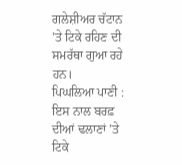ਗਲੇਸ਼ੀਅਰ ਚੱਟਾਨ ’ਤੇ ਟਿਕੇ ਰਹਿਣ ਦੀ ਸਮਰੱਥਾ ਗੁਆ ਰਹੇ ਹਨ।
ਪਿਘਲਿਆ ਪਾਣੀ : ਇਸ ਨਾਲ ਬਰਫ਼ ਦੀਆਂ ਢਲਾਣਾਂ ’ਤੇ ਟਿਕੇ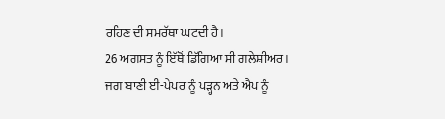ਰਹਿਣ ਦੀ ਸਮਰੱਥਾ ਘਟਦੀ ਹੈ।
26 ਅਗਸਤ ਨੂੰ ਇੱਥੋਂ ਡਿੱਗਿਆ ਸੀ ਗਲੇਸ਼ੀਅਰ।
ਜਗ ਬਾਣੀ ਈ-ਪੇਪਰ ਨੂੰ ਪੜ੍ਹਨ ਅਤੇ ਐਪ ਨੂੰ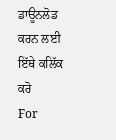ਡਾਊਨਲੋਡ ਕਰਨ ਲਈ ਇੱਥੇ ਕਲਿੱਕ ਕਰੋ
For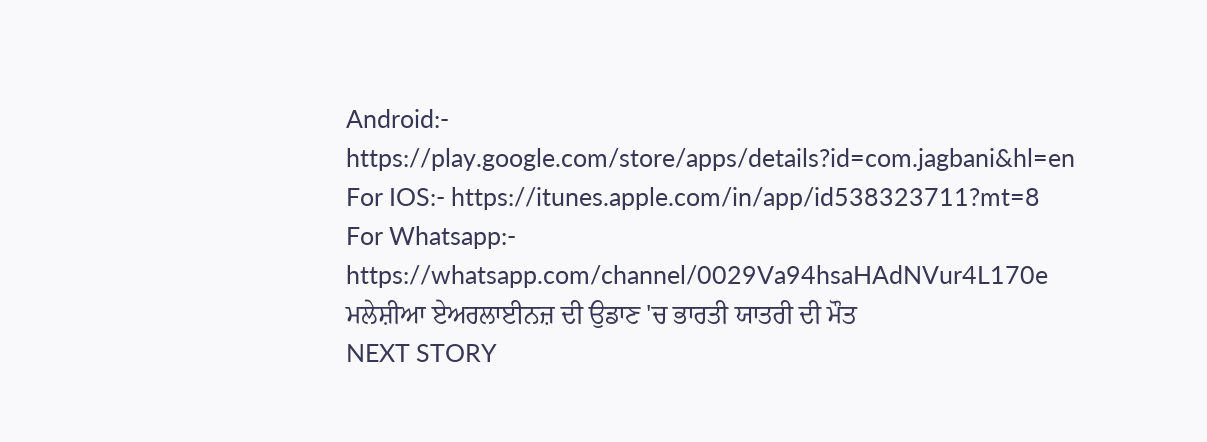Android:- https://play.google.com/store/apps/details?id=com.jagbani&hl=en
For IOS:- https://itunes.apple.com/in/app/id538323711?mt=8
For Whatsapp:- https://whatsapp.com/channel/0029Va94hsaHAdNVur4L170e
ਮਲੇਸ਼ੀਆ ਏਅਰਲਾਈਨਜ਼ ਦੀ ਉਡਾਣ 'ਚ ਭਾਰਤੀ ਯਾਤਰੀ ਦੀ ਮੌਤ
NEXT STORY